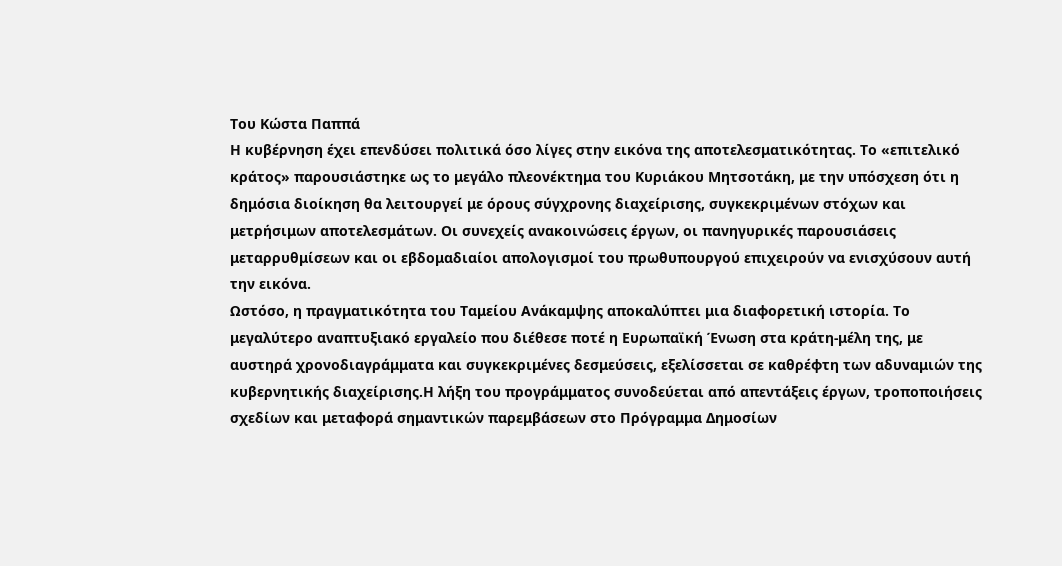Του Κώστα Παππά
Η κυβέρνηση έχει επενδύσει πολιτικά όσο λίγες στην εικόνα της αποτελεσματικότητας. Το «επιτελικό κράτος» παρουσιάστηκε ως το μεγάλο πλεονέκτημα του Κυριάκου Μητσοτάκη, με την υπόσχεση ότι η δημόσια διοίκηση θα λειτουργεί με όρους σύγχρονης διαχείρισης, συγκεκριμένων στόχων και μετρήσιμων αποτελεσμάτων. Οι συνεχείς ανακοινώσεις έργων, οι πανηγυρικές παρουσιάσεις μεταρρυθμίσεων και οι εβδομαδιαίοι απολογισμοί του πρωθυπουργού επιχειρούν να ενισχύσουν αυτή την εικόνα.
Ωστόσο, η πραγματικότητα του Ταμείου Ανάκαμψης αποκαλύπτει μια διαφορετική ιστορία. Το μεγαλύτερο αναπτυξιακό εργαλείο που διέθεσε ποτέ η Ευρωπαϊκή Ένωση στα κράτη-μέλη της, με αυστηρά χρονοδιαγράμματα και συγκεκριμένες δεσμεύσεις, εξελίσσεται σε καθρέφτη των αδυναμιών της κυβερνητικής διαχείρισης.Η λήξη του προγράμματος συνοδεύεται από απεντάξεις έργων, τροποποιήσεις σχεδίων και μεταφορά σημαντικών παρεμβάσεων στο Πρόγραμμα Δημοσίων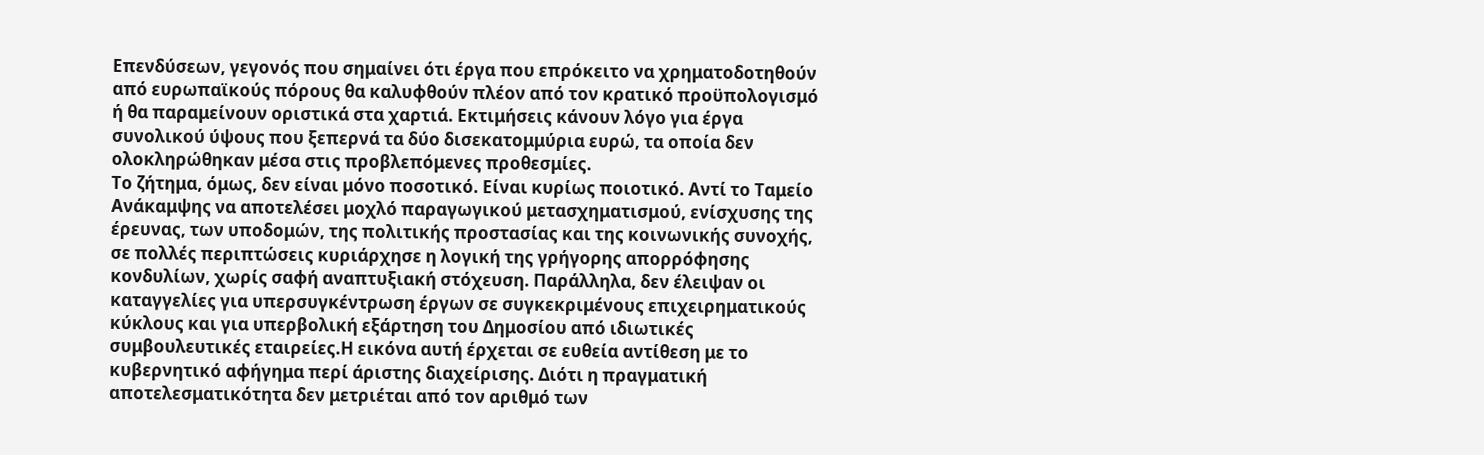Επενδύσεων, γεγονός που σημαίνει ότι έργα που επρόκειτο να χρηματοδοτηθούν από ευρωπαϊκούς πόρους θα καλυφθούν πλέον από τον κρατικό προϋπολογισμό ή θα παραμείνουν οριστικά στα χαρτιά. Εκτιμήσεις κάνουν λόγο για έργα συνολικού ύψους που ξεπερνά τα δύο δισεκατομμύρια ευρώ, τα οποία δεν ολοκληρώθηκαν μέσα στις προβλεπόμενες προθεσμίες.
Το ζήτημα, όμως, δεν είναι μόνο ποσοτικό. Είναι κυρίως ποιοτικό. Αντί το Ταμείο Ανάκαμψης να αποτελέσει μοχλό παραγωγικού μετασχηματισμού, ενίσχυσης της έρευνας, των υποδομών, της πολιτικής προστασίας και της κοινωνικής συνοχής, σε πολλές περιπτώσεις κυριάρχησε η λογική της γρήγορης απορρόφησης κονδυλίων, χωρίς σαφή αναπτυξιακή στόχευση. Παράλληλα, δεν έλειψαν οι καταγγελίες για υπερσυγκέντρωση έργων σε συγκεκριμένους επιχειρηματικούς κύκλους και για υπερβολική εξάρτηση του Δημοσίου από ιδιωτικές συμβουλευτικές εταιρείες.Η εικόνα αυτή έρχεται σε ευθεία αντίθεση με το κυβερνητικό αφήγημα περί άριστης διαχείρισης. Διότι η πραγματική αποτελεσματικότητα δεν μετριέται από τον αριθμό των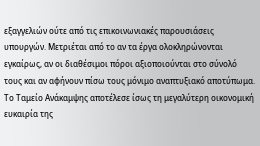εξαγγελιών ούτε από τις επικοινωνιακές παρουσιάσεις υπουργών. Μετριέται από το αν τα έργα ολοκληρώνονται εγκαίρως, αν οι διαθέσιμοι πόροι αξιοποιούνται στο σύνολό τους και αν αφήνουν πίσω τους μόνιμο αναπτυξιακό αποτύπωμα.
Το Ταμείο Ανάκαμψης αποτέλεσε ίσως τη μεγαλύτερη οικονομική ευκαιρία της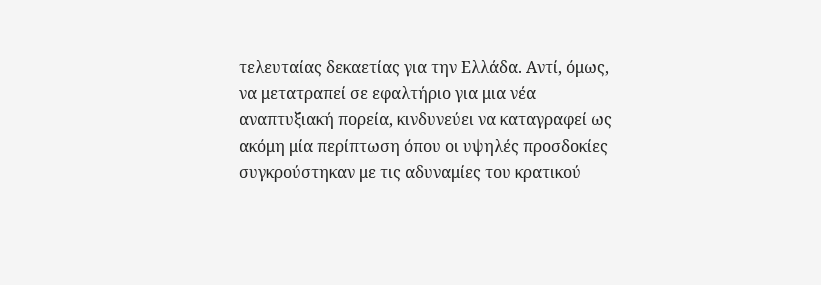τελευταίας δεκαετίας για την Ελλάδα. Αντί, όμως, να μετατραπεί σε εφαλτήριο για μια νέα αναπτυξιακή πορεία, κινδυνεύει να καταγραφεί ως ακόμη μία περίπτωση όπου οι υψηλές προσδοκίες συγκρούστηκαν με τις αδυναμίες του κρατικού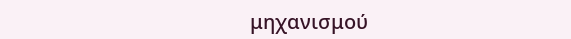μηχανισμού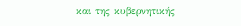και της κυβερνητικής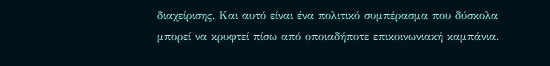διαχείρισης. Και αυτό είναι ένα πολιτικό συμπέρασμα που δύσκολα μπορεί να κρυφτεί πίσω από οποιαδήποτε επικοινωνιακή καμπάνια.